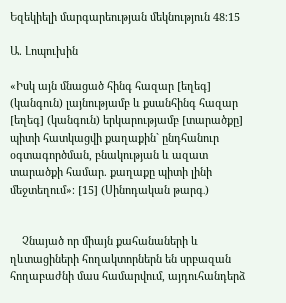Եզեկիելի մարգարեության մեկնություն 48։15

Ա. Լոպուխին

«Իսկ այն մնացած հինգ հազար [եղեգ] (կանգուն) լայնությամբ և քսանհինգ հազար [եղեգ] (կանգուն) երկարությամբ [տարածքը] պիտի հատկացվի քաղաքին` ընդհանուր օգտագործման, բնակության և ազատ տարածքի համար. քաղաքը պիտի լինի մեջտեղում»։ [15] (Սինոդական թարգ․)


    Չնայած որ միայն քահանաների և ղևտացիների հողակտորներն են սրբազան հողաբաժնի մաս համարվում, այդուհանդերձ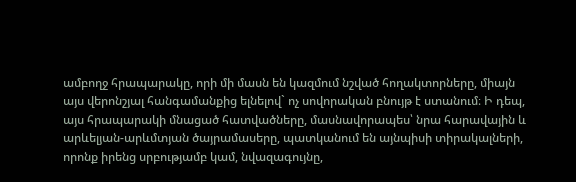ամբողջ հրապարակը, որի մի մասն են կազմում նշված հողակտորները, միայն այս վերոնշյալ հանգամանքից ելնելով` ոչ սովորական բնույթ է ստանում։ Ի դեպ, այս հրապարակի մնացած հատվածները, մասնավորապես՝ նրա հարավային և արևելյան-արևմտյան ծայրամասերը, պատկանում են այնպիսի տիրակալների, որոնք իրենց սրբությամբ կամ, նվազագույնը,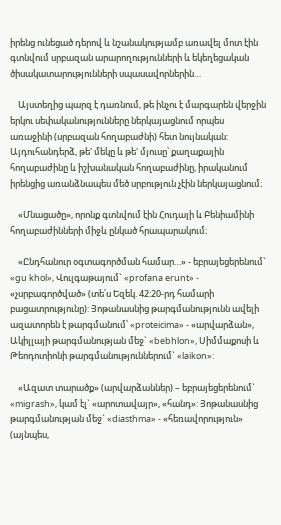իրենց ունեցած դերով և նշանակությամբ առավել մոտ էին գտնվում սրբազան արարողությունների և եկեղեցական ծիսակատարությունների սպասավորներին…

    Այստեղից պարզ է դառնում, թե ինչու է մարգարեն վերջին երկու սեփականությունները ներկայացնում որպես առաջինի (սրբազան հողաբաժնի) հետ նույնական: Այդուհանդերձ, թե' մեկը և թե' մյուսը՝ քաղաքային հողաբաժինը և իշխանական հողաբաժինը, իրականում իրենցից առանձնապես մեծ սրբություն չէին ներկայացնում։

    «Մնացածը», որոնք գտնվում էին Հուդայի և Բենիամինի հողաբաժինների միջև ընկած հրապարակում։

    «Ընդհանուր օգտագործման համար…» - եբրայեցերենում` «gu khol», Վուլգաթայում` «profana erunt» - «չսրբագործված» (տե՛ս Եզեկ. 42:20-րդ համարի բացատրությունը): Յոթանասնից թարգմանությունն ավելի ազատորեն է թարգմանում՝ «proteicima» - «արվարձան», Ակիլլայի թարգմանության մեջ` «bebhlon», Սիմմաքոսի և Թեոդոտիոնի թարգմանություններում` «laikon»:

    «Ազատ տարածք» (արվարձաններ) – եբրայեցերենում` «migrash», կամ էլ` «արոտավայր», «հանդ»: Յոթանասնից թարգմանության մեջ` «diasthma» - «հեռավորություն» (այնպես,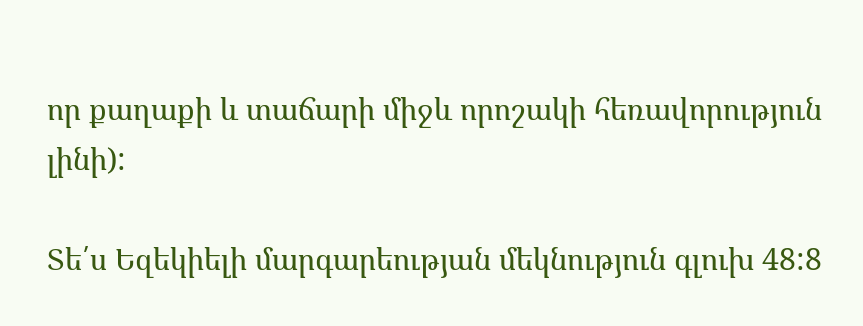որ քաղաքի և տաճարի միջև որոշակի հեռավորություն լինի):

Տե՛ս Եզեկիելի մարգարեության մեկնություն գլուխ 48:8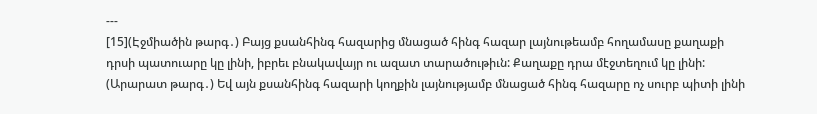---
[15](Էջմիածին թարգ․) Բայց քսանհինգ հազարից մնացած հինգ հազար լայնութեամբ հողամասը քաղաքի դրսի պատուարը կը լինի, իբրեւ բնակավայր ու ազատ տարածութիւն: Քաղաքը դրա մէջտեղում կը լինի:
(Արարատ թարգ․) Եվ այն քսանհինգ հազարի կողքին լայնությամբ մնացած հինգ հազարը ոչ սուրբ պիտի լինի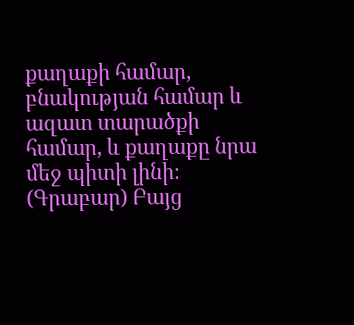քաղաքի համար, բնակության համար և ազատ տարածքի համար, և քաղաքը նրա մեջ պիտի լինի։
(Գրաբար) Բայց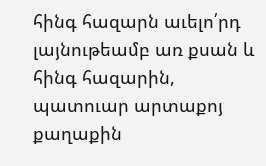հինգ հազարն աւելո՛րդ լայնութեամբ առ քսան և հինգ հազարին, պատուար արտաքոյ քաղաքին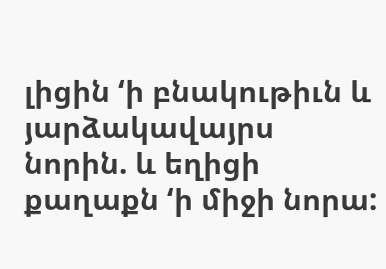լիցին ‘ի բնակութիւն և յարձակավայրս նորին. և եղիցի քաղաքն ‘ի միջի նորա: